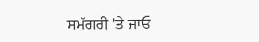ਸਮੱਗਰੀ 'ਤੇ ਜਾਓ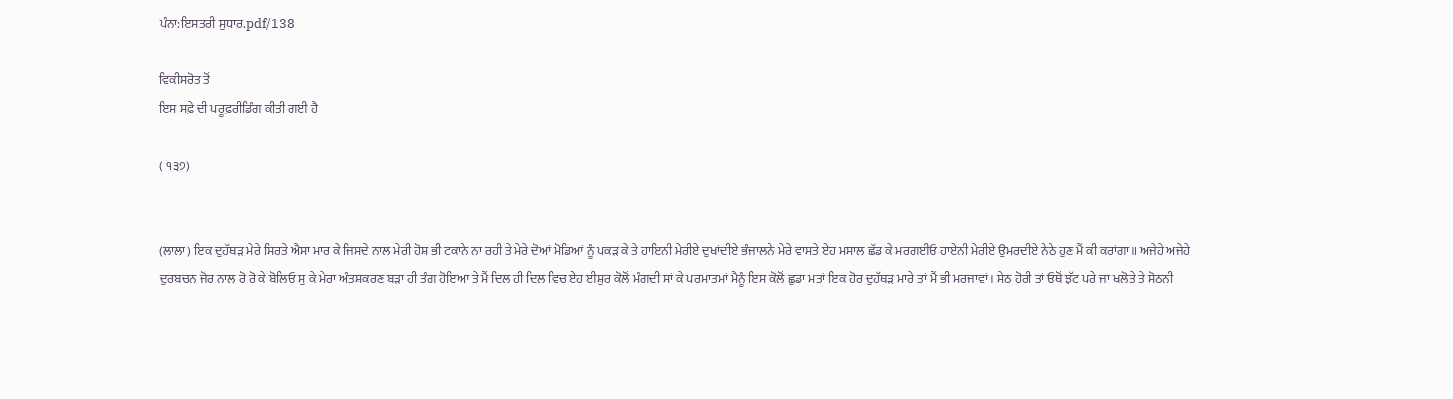ਪੰਨਾ:ਇਸਤਰੀ ਸੁਧਾਰ.pdf/138

ਵਿਕੀਸਰੋਤ ਤੋਂ
ਇਸ ਸਫ਼ੇ ਦੀ ਪਰੂਫ਼ਰੀਡਿੰਗ ਕੀਤੀ ਗਈ ਹੈ

( ੧੩੭)


(ਲਾਲਾ) ਇਕ ਦੁਹੱਥੜ ਮੇਰੇ ਸਿਰਤੇ ਐਸਾ ਮਾਰ ਕੇ ਜਿਸਦੇ ਨਾਲ ਮੇਰੀ ਹੋਸ਼ ਭੀ ਟਕਾਨੇ ਨਾ ਰਹੀ ਤੇ ਮੇਰੇ ਦੋਆਂ ਮੋਡਿਆਂ ਨੂੰ ਪਕੜ ਕੇ ਤੇ ਹਾਇਨੀ ਮੇਰੀਏ ਦੁਖਾਂਦੀਏ ਭੰਜਾਲਨੇ ਮੇਰੇ ਵਾਸਤੇ ਏਹ ਮਸਾਲ ਛੱਡ ਕੇ ਮਰਗਈਓ ਹਾਏਨੀ ਮੇਰੀਏ ਉਮਰਦੀਏ ਨੇਠੇ ਹੁਣ ਮੈਂ ਕੀ ਕਰਾਂਗਾ॥ ਅਜੇਹੇ ਅਜੇਹੇ ਦੁਰਬਚਨ ਜੋਰ ਨਾਲ ਰੋ ਰੋ ਕੇ ਬੋਲਿਓ ਸੁ ਕੇ ਮੇਰਾ ਅੰਤਸ਼ਕਰਣ ਬੜਾ ਹੀ ਤੰਗ ਹੋਇਆ ਤੇ ਮੈਂ ਦਿਲ ਹੀ ਦਿਲ ਵਿਚ ਏਹ ਈਸ਼ੁਰ ਕੋਲੋਂ ਮੰਗਦੀ ਸਾਂ ਕੇ ਪਰਮਾਤਮਾਂ ਮੈਨੂੰ ਇਸ ਕੋਲੋਂ ਛੁਡਾ ਮਤਾਂ ਇਕ ਹੋਰ ਦੁਹੱਥੜ ਮਾਰੇ ਤਾਂ ਮੈਂ ਭੀ ਮਰਜਾਵਾਂ। ਸੇਠ ਹੋਰੀ ਤਾਂ ਓਥੋਂ ਝੱਟ ਪਰੇ ਜਾ ਖਲੋਤੇ ਤੇ ਸੋਠਨੀ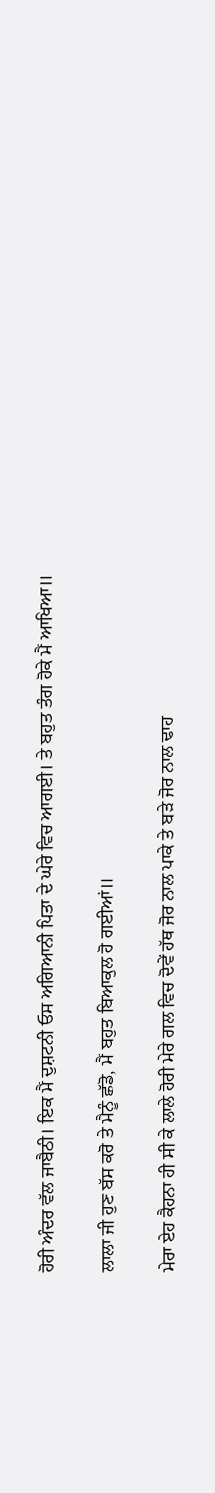ਹੋਰੀ ਅੰਦਰ ਵੱਲ ਜਾਬੈਠੀ। ਇਕ ਮੈਂ ਦੁਸ਼ਟਨੀ ਓਸ ਅਗਿਆਨੀ ਪਿਤਾ ਦੇ ਘੇਰੇ ਵਿਚ ਆਗਈ। ਤੇ ਬਹੁਤ ਤੰਗ ਹੋਕੇ ਮੈਂ ਆਖਿਆ॥

ਲਾਲਾ ਜੀ ਹੁਣ ਬੱਸ ਕਰੋ ਤੇ ਮੈਨੂੰ ਛੱਡੋ, ਮੈਂ ਬਹੁਤ ਬਿਆਕੁਲ ਹੋ ਗਈਆਂ॥

ਮੇਰਾ ਏਹ ਕੈਹਨਾ ਹੀ ਸੀ ਕੇ ਲਾਲੇ ਹੋਰੀ ਮੇਰੇ ਗਲ ਵਿਚ ਦੋਵੇਂ ਹੱਥ ਜੋਰ ਨਾਲ ਪਾਕੇ ਤੇ ਬੜੇ ਜੋਰ ਨਾਲ ਢਾਹ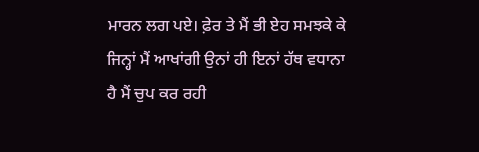ਮਾਰਨ ਲਗ ਪਏ। ਫ਼ੇਰ ਤੇ ਮੈਂ ਭੀ ਏਹ ਸਮਝਕੇ ਕੇ ਜਿਨ੍ਹਾਂ ਮੈਂ ਆਖਾਂਗੀ ਉਨਾਂ ਹੀ ਇਨਾਂ ਹੱਥ ਵਧਾਨਾ ਹੈ ਮੈਂ ਚੁਪ ਕਰ ਰਹੀ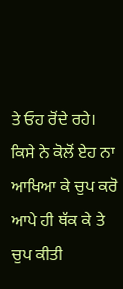ਤੇ ਓਹ ਰੋਂਦੇ ਰਹੇ। ਕਿਸੇ ਨੇ ਕੋਲੋਂ ਏਹ ਨਾ ਆਖਿਆ ਕੇ ਚੁਪ ਕਰੋ ਆਪੇ ਹੀ ਥੱਕ ਕੇ ਤੇ ਚੁਪ ਕੀਤੀ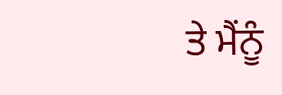ਤੇ ਮੈਂਨੂੰ